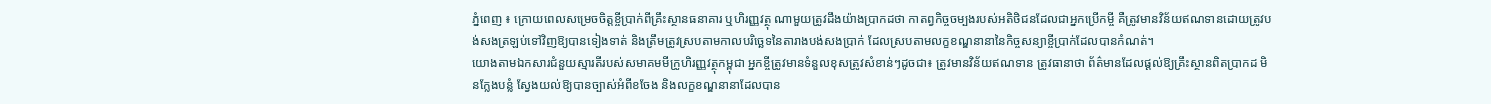ភ្នំពេញ ៖ ក្រោយពេលសម្រេចចិត្តខ្ចីប្រាក់ពីគ្រឹះស្ថានធនាគារ ឬហិរញ្ញវត្ថុ ណាមួយត្រូវដឹងយ៉ាងប្រាកដថា កាតព្វកិច្ចចម្បងរបស់អតិថិជនដែលជាអ្នកប្រើកម្ចី គឺត្រូវមានវិន័យឥណទានដោយត្រូវបង់សងត្រឡប់ទៅវិញឱ្យបានទៀងទាត់ និងត្រឹមត្រូវស្របតាមកាលបរិច្ឆេទនៃតារាងបង់សងប្រាក់ ដែលស្របតាមលក្ខខណ្ឌនានានៃកិច្ចសន្យាខ្ចីប្រាក់ដែលបានកំណត់។
យោងតាមឯកសារជំនួយស្មារតីរបស់សមាគមមីក្រូហិរញ្ញវត្ថុកម្ពុជា អ្នកខ្ចីត្រូវមានទំនួលខុសត្រូវសំខាន់ៗដូចជា៖ ត្រូវមានវិន័យឥណទាន ត្រូវធានាថា ព័ត៌មានដែលផ្តល់ឱ្យគ្រឹះស្ថានពិតប្រាកដ មិនក្លែងបន្លំ ស្វែងយល់ឱ្យបានច្បាស់អំពីខចែង និងលក្ខខណ្ឌនានាដែលបាន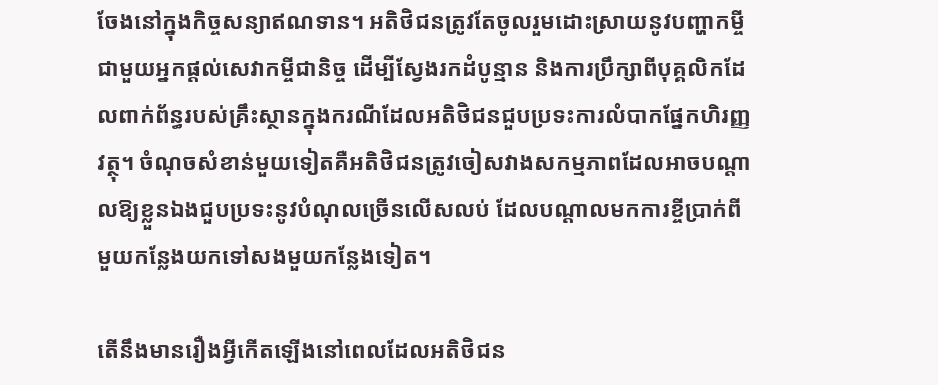ចែងនៅក្នុងកិច្ចសន្យាឥណទាន។ អតិថិជនត្រូវតែចូលរួមដោះស្រាយនូវបញ្ហាកម្ចីជាមួយអ្នកផ្តល់សេវាកម្ចីជានិច្ច ដើម្បីស្វែងរកដំបូន្មាន និងការប្រឹក្សាពីបុគ្គលិកដែលពាក់ព័ន្ធរបស់គ្រឹះស្ថានក្នុងករណីដែលអតិថិជនជួបប្រទះការលំបាកផ្នែកហិរញ្ញវត្ថុ។ ចំណុចសំខាន់មួយទៀតគឺអតិថិជនត្រូវចៀសវាងសកម្មភាពដែលអាចបណ្តាលឱ្យខ្លួនឯងជួបប្រទះនូវបំណុលច្រើនលើសលប់ ដែលបណ្តាលមកការខ្ចីប្រាក់ពីមួយកន្លែងយកទៅសងមួយកន្លែងទៀត។

តើនឹងមានរឿងអ្វីកើតឡើងនៅពេលដែលអតិថិជន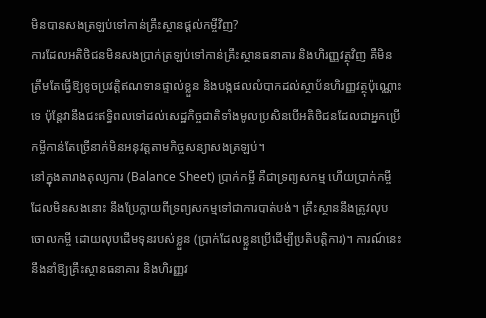មិនបានសងត្រឡប់ទៅកាន់គ្រឹះស្ថានផ្ដល់កម្ចីវិញ?
ការដែលអតិថិជនមិនសងប្រាក់ត្រឡប់ទៅកាន់គ្រឹះស្ថានធនាគារ និងហិរញ្ញវត្ថុវិញ គឺមិនត្រឹមតែធ្វើឱ្យខូចប្រវត្តិឥណទានផ្ទាល់ខ្លួន និងបង្កផលលំបាកដល់ស្ថាប័នហិរញ្ញវត្ថុប៉ុណ្ណោះទេ ប៉ុន្តែវានឹងជះឥទ្ធិពលទៅដល់សេដ្ឋកិច្ចជាតិទាំងមូលប្រសិនបើអតិថិជនដែលជាអ្នកប្រើកម្ចីកាន់តែច្រើនាក់មិនអនុវត្តតាមកិច្ចសន្យាសងត្រឡប់។
នៅក្នុងតារាងតុល្យការ (Balance Sheet) ប្រាក់កម្ចី គឺជាទ្រព្យសកម្ម ហើយប្រាក់កម្ចីដែលមិនសងនោះ នឹងប្រែក្លាយពីទ្រព្យសកម្មទៅជាការបាត់បង់។ គ្រឹះស្ថាននឹងត្រូវលុបចោលកម្ចី ដោយលុបដើមទុនរបស់ខ្លួន (ប្រាក់ដែលខ្លួនប្រើដើម្បីប្រតិបត្តិការ)។ ការណ៍នេះ នឹងនាំឱ្យគ្រឹះស្ថានធនាគារ និងហិរញ្ញវ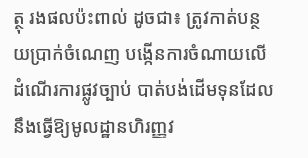ត្ថុ រងផលប៉ះពាល់ ដូចជា៖ ត្រូវកាត់បន្ថយប្រាក់ចំណេញ បង្កើនការចំណាយលើដំណើរការផ្លូវច្បាប់ បាត់បង់ដើមទុនដែលនឹងធ្វើឱ្យមូលដ្ឋានហិរញ្ញវ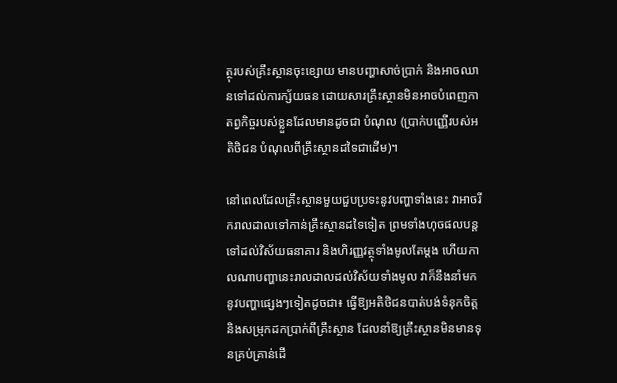ត្ថុរបស់គ្រឹះស្ថានចុះខ្សោយ មានបញ្ហាសាច់ប្រាក់ និងអាចឈានទៅដល់ការក្ស័យធន ដោយសារគ្រឹះស្ថានមិនអាចបំពេញកាតព្វកិច្ចរបស់ខ្លួនដែលមានដូចជា បំណុល (ប្រាក់បញ្ញើរបស់អតិថិជន បំណុលពីគ្រឹះស្ថានដទៃជាដើម)។

នៅពេលដែលគ្រឹះស្ថានមួយជួបប្រទះនូវបញ្ហាទាំងនេះ វាអាចរីករាលដាលទៅកាន់គ្រឹះស្ថានដទៃទៀត ព្រមទាំងហុចផលបន្តទៅដល់វិស័យធនាគារ និងហិរញ្ញវត្ថុទាំងមូលតែម្ដង ហើយកាលណាបញ្ហានេះរាលដាលដល់វិស័យទាំងមូល វាក៏នឹងនាំមកនូវបញ្ហាផ្សេងៗទៀតដូចជា៖ ធ្វើឱ្យអតិថិជនបាត់បង់ទំនុកចិត្ត និងសម្រុកដកប្រាក់ពីគ្រឹះស្ថាន ដែលនាំឱ្យគ្រឹះស្ថានមិនមានទុនគ្រប់គ្រាន់ដើ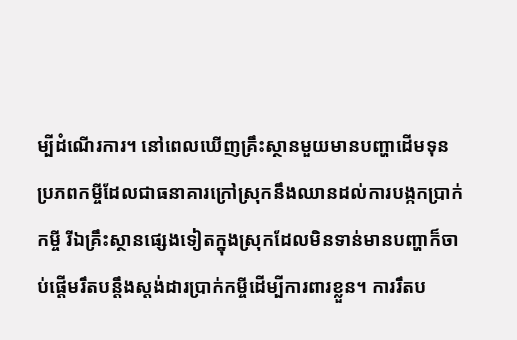ម្បីដំណើរការ។ នៅពេលឃើញគ្រឹះស្ថានមួយមានបញ្ហាដើមទុន ប្រភពកម្ចីដែលជាធនាគារក្រៅស្រុកនឹងឈានដល់ការបង្កកប្រាក់កម្ចី រីឯគ្រឹះស្ថានផ្សេងទៀតក្នុងស្រុកដែលមិនទាន់មានបញ្ហាក៏ចាប់ផ្ដើមរឹតបន្តឹងស្តង់ដារប្រាក់កម្ចីដើម្បីការពារខ្លួន។ ការរឹតប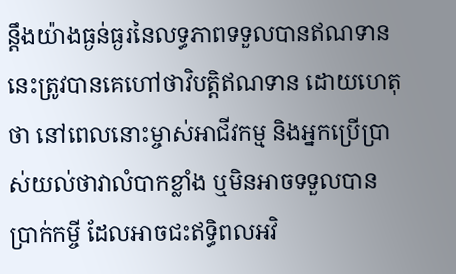ន្តឹងយ៉ាងធ្ងន់ធ្ងរនៃលទ្ធភាពទទួលបានឥណទាននេះត្រូវបានគេហៅថាវិបត្តិឥណទាន ដោយហេតុថា នៅពេលនោះម្ចាស់អាជីវកម្ម និងអ្នកប្រើប្រាស់យល់ថាវាលំបាកខ្លាំង ឬមិនអាចទទួលបានប្រាក់កម្ចី ដែលអាចជះឥទ្ធិពលអវិ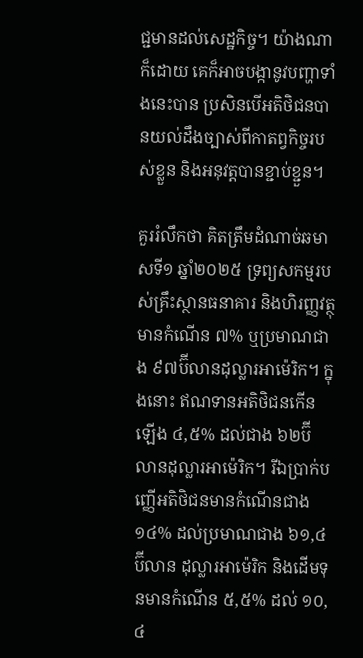ជ្ជមានដល់សេដ្ឋកិច្ច។ យ៉ាងណាក៏ដោយ គេក៏អាចបង្កានូវបញ្ហាទាំងនេះបាន ប្រសិនបើអតិថិជនបានយល់ដឹងច្បាស់ពីកាតព្វកិច្ចរបស់ខ្លួន និងអនុវត្តបានខ្ជាប់ខ្ជួន។

គួររំលឹកថា គិតត្រឹមដំណាច់ឆមាសទី១ ឆ្នាំ២០២៥ ទ្រព្យសកម្មរបស់គ្រឹះស្ថានធនាគារ និងហិរញ្ញវត្ថុ មានកំណើន ៧% ឬប្រមាណជាង ៩៧ប៊ីលានដុល្លារអាម៉េរិក។ ក្នុងនោះ ឥណទានអតិថិជនកើនឡើង ៤,៥% ដល់ជាង ៦២ប៊ី លានដុល្លារអាម៉េរិក។ រីឯប្រាក់បញ្ញើអតិថិជនមានកំណើនជាង ១៤% ដល់ប្រមាណជាង ៦១,៤ប៊ីលាន ដុល្លារអាម៉េរិក និងដើមទុនមានកំណើន ៥,៥% ដល់ ១០,៤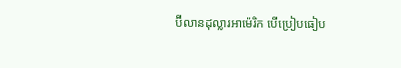ប៊ីលានដុល្លារអាម៉េរិក បើប្រៀបធៀប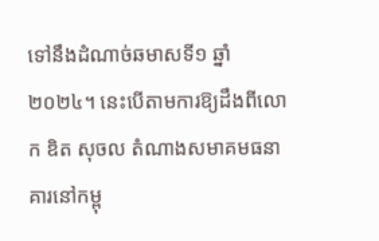ទៅនឹងដំណាច់ឆមាសទី១ ឆ្នាំ២០២៤។ នេះបើតាមការឱ្យដឹងពីលោក ឌិត សុចល តំណាងសមាគមធនាគារនៅកម្ពុ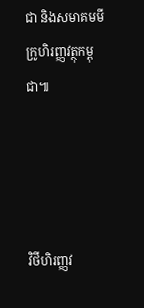ជា និងសមាគមមីក្រូហិរញ្ញវត្ថុកម្ពុជា៕




វិថីហិរញ្ញវ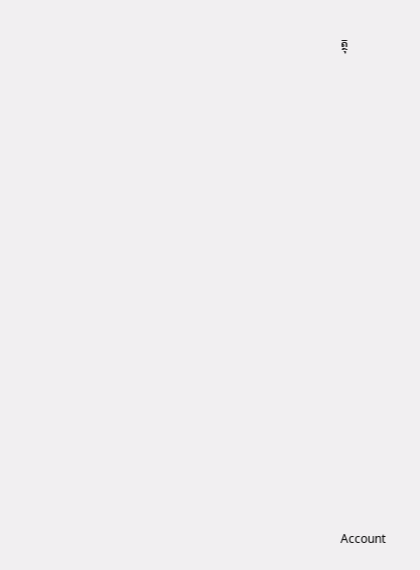ត្ថុ






















Account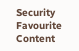Security
Favourite Content